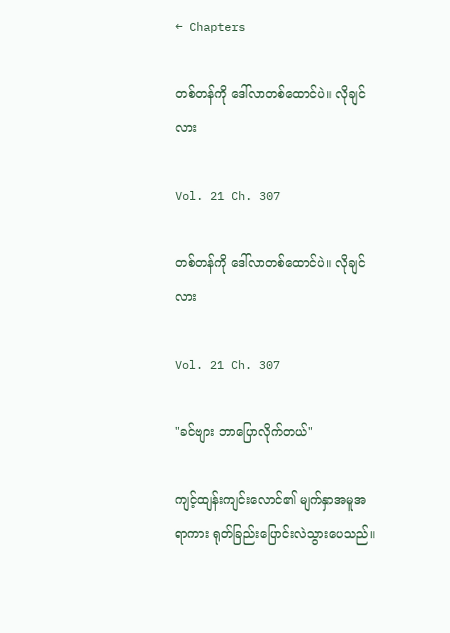← Chapters

တစ်တန်ကို ဒေါ်လာတစ်ထောင်ပဲ။ လိုချင်လား

Vol. 21 Ch. 307

တစ်တန်ကို ဒေါ်လာတစ်ထောင်ပဲ။ လိုချင်လား

Vol. 21 Ch. 307

"ခင်ဗျား ဘာပြောလိုက်တယ်"

ကျင့်ထျန်းကျင်းလောင်၏ မျက်နှာအမူအရာကား ရုတ်ခြည်းပြောင်းလဲသွားပေသည်။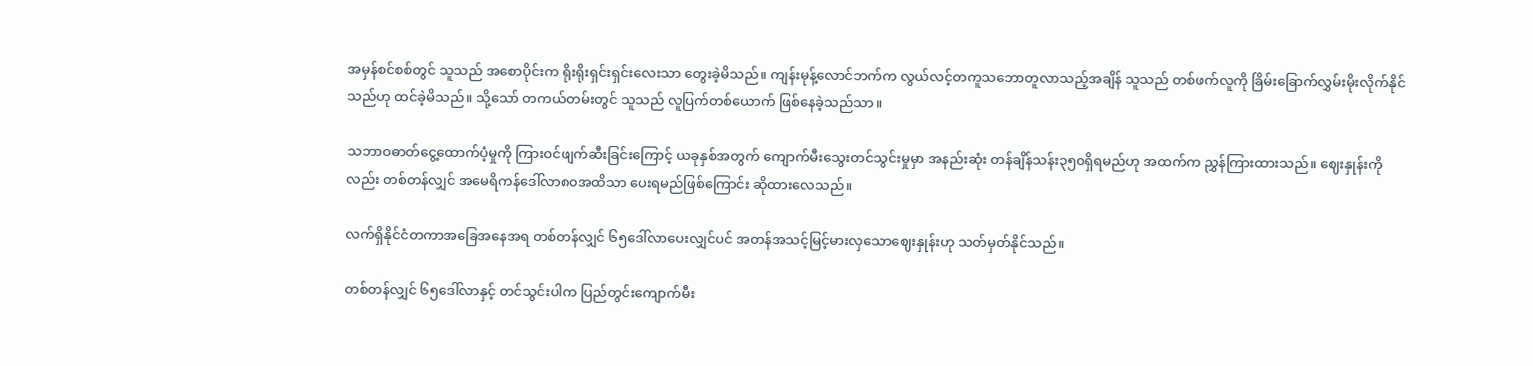အမှန်စင်စစ်တွင် သူသည် အစောပိုင်းက ရိုးရိုးရှင်းရှင်းလေးသာ‌ တွေးခဲ့မိသည်။ ကျန်းမုန့်လောင်ဘက်က လွယ်လင့်တကူသဘောတူလာသည့်အချိန် သူသည် တစ်ဖက်လူကို ခြိမ်းခြောက်လွှမ်းမိုးလိုက်နိုင်သည်ဟု ထင်ခဲ့မိသည်။ သို့သော် တကယ်တမ်းတွင် သူသည် လူပြက်တစ်ယောက် ဖြစ်နေခဲ့သည်သာ။

သဘာဝဓာတ်ငွေ့ထောက်ပံ့မှုကို ကြားဝင်ဖျက်ဆီးခြင်းကြောင့် ယခုနှစ်အတွက် ကျောက်မီးသွေးတင်သွင်းမှုမှာ အနည်းဆုံး တန်ချိန်သန်း၃၅၀ရှိရမည်ဟု အထက်က ညွှန်ကြားထားသည်။ ဈေးနှုန်းကိုလည်း တစ်တန်လျှင် အမေရိကန်ဒေါ်လာ၈၀အထိသာ ပေးရမည်ဖြစ်ကြောင်း ဆိုထားလေသည်။

လက်ရှိနိုင်ငံတကာအခြေအနေအရ တစ်တန်လျှင် ၆၅ဒေါ်လာပေးလျှင်ပင် အတန်အသင့်မြင့်မားလှသောဈေးနှုန်းဟု သတ်မှတ်နိုင်သည်။

တစ်တန်လျှင် ၆၅ဒေါ်လာနှင့် တင်သွင်းပါက ပြည်တွင်းကျောက်မီး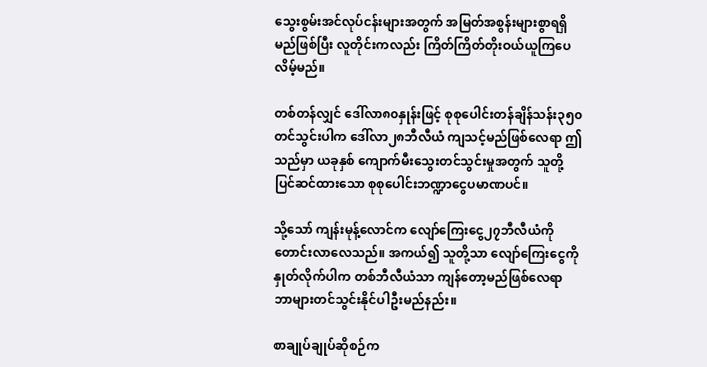သွေးစွမ်းအင်လုပ်ငန်းများအတွက် အမြတ်အစွန်းများစွာရရှိမည်ဖြစ်ပြီး လူတိုင်းကလည်း ကြိတ်ကြိတ်တိုးဝယ်ယူကြပေလိမ့်မည်။

တစ်တန်လျှင် ဒေါ်လာ၈၀နှုန်းဖြင့် စုစုပေါင်းတန်ချိန်သန်း၃၅၀တင်သွင်းပါက ဒေါ်လာ၂၈ဘီလီယံ ကျသင့်မည်ဖြစ်လေရာ ဤသည်မှာ ယခုနှစ် ကျောက်မီးသွေးတင်သွင်းမှုအတွက် သူတို့ပြင်ဆင်ထားသော စုစုပေါင်းဘဏ္ဍာငွေပမာဏပင်။

သို့သော် ကျန်းမုန့်လောင်က လျော်ကြေးငွေ၂၇ဘီလီယံကို တောင်းလာလေသည်။ အကယ်၍ သူတို့သာ လျော်ကြေးငွေကို နှုတ်လိုက်ပါက တစ်ဘီလီယံသာ ကျန်တော့မည်ဖြစ်လေရာ ဘာများတင်သွင်းနိုင်ပါဦးမည်နည်း။

စာချုပ်ချုပ်ဆိုစဉ်က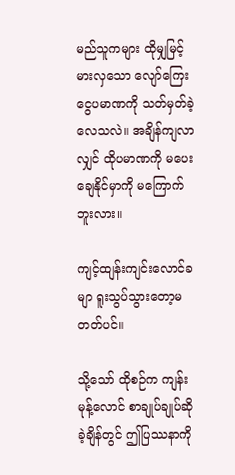မည်သူကများ ထိုမျှမြင့်မားလှသော လျော်ကြေးငွေပမာဏကို သတ်မှတ်ခဲ့လေသလဲ။ အချိန်ကျလာလျှင် ထိုပမာဏကို မပေးချေနိုင်မှာကို မကြောက်ဘူးလား။

ကျင့်ထျန်းကျင်းလောင်ခမျာ ရူးသွပ်သွားတော့မတတ်ပင်။

သို့သော် ထိုစဉ်က ကျန်းမုန့်လောင် စာချုပ်ချုပ်ဆိုခဲ့ချိန်တွင် ဤပြဿနာကို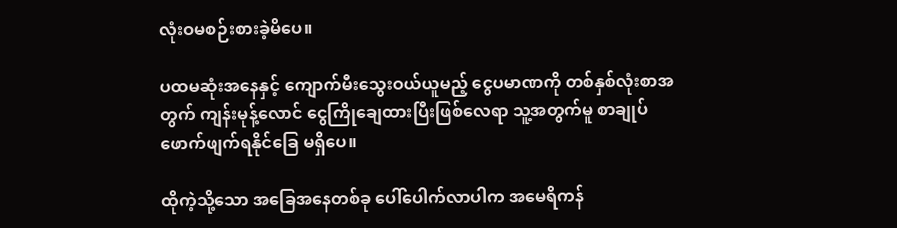လုံးဝမစဉ်းစားခဲ့မိပေ။

ပထမဆုံးအနေနှင့် ကျောက်မီးသွေးဝယ်ယူမည့် ငွေပမာဏကို တစ်နှစ်လုံးစာအတွက် ကျန်းမုန့်လောင် ငွေကြိုချေထားပြီးဖြစ်လေရာ သူ့အတွက်မူ စာချုပ်ဖောက်ဖျက်ရနိုင်ခြေ မရှိပေ။

ထိုကဲ့သို့သော အခြေအနေတစ်ခု ပေါ်ပေါက်လာပါက အမေရိကန်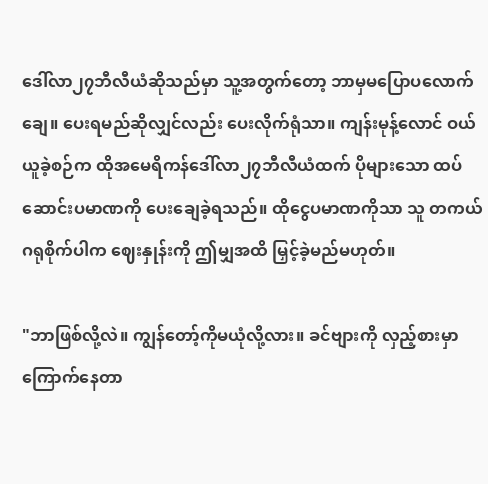ဒေါ်လာ၂၇ဘီလီယံဆိုသည်မှာ သူ့အတွက်တော့ ဘာမှမပြောပလောက်ချေ။ ပေးရမည်ဆိုလျှင်လည်း ပေးလိုက်ရုံသာ။ ကျန်းမုန့်လောင် ဝယ်ယူခဲ့စဉ်က ထိုအမေရိကန်ဒေါ်လာ၂၇ဘီလီယံထက် ပိုများသော ထပ်ဆောင်းပမာဏကို ပေးချေခဲ့ရသည်။ ထိုငွေပမာဏကိုသာ သူ တကယ်ဂရုစိုက်ပါက ဈေးနှုန်းကို ဤမျှအထိ မြှင့်ခဲ့မည်မဟုတ်။

"ဘာဖြစ်လို့လဲ။ ကျွန်တော့်ကိုမယုံလို့လား။ ခင်ဗျားကို လှည့်စားမှာကြောက်နေတာ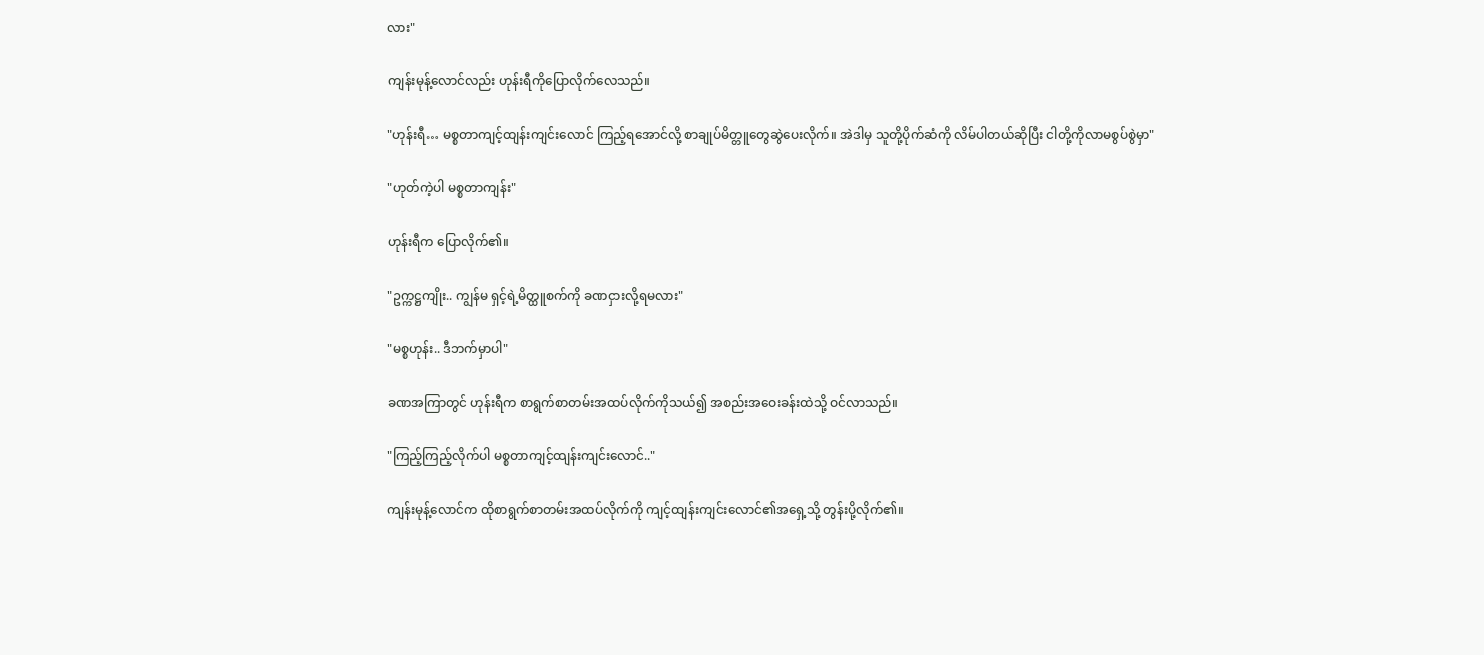လား"

ကျန်းမုန့်လောင်လည်း ဟုန်းရီကိုပြောလိုက်လေသည်။

"ဟုန်းရီ… မစ္စတာကျင့်ထျန်းကျင်းလောင် ကြည့်ရအောင်လို့ စာချုပ်မိတ္တူတွေဆွဲပေးလိုက်။ အဲဒါမှ သူတို့ပိုက်ဆံကို လိမ်ပါတယ်ဆိုပြီး ငါတို့ကိုလာမစွပ်စွဲမှာ"

"ဟုတ်ကဲ့ပါ မစ္စတာကျန်း"

ဟုန်းရီက ပြောလိုက်၏။

"ဥက္ကဋ္ဌကျိုး.. ကျွန်မ ရှင့်ရဲ့မိတ္ထူစက်ကို ခဏငှားလို့ရမလား"

"မစ္စဟုန်း.. ဒီဘက်မှာပါ"

ခဏအကြာတွင် ဟုန်းရီက စာရွက်စာတမ်းအထပ်လိုက်ကိုသယ်၍ အစည်းအဝေးခန်းထဲသို့ ဝင်လာသည်။

"ကြည့်ကြည့်လိုက်ပါ မစ္စတာကျင့်ထျန်းကျင်းလောင်.."

ကျန်းမုန့်လောင်က ထိုစာရွက်စာတမ်းအထပ်လိုက်ကို ကျင့်ထျန်းကျင်းလောင်၏အရှေ့သို့ တွန်းပို့လိုက်၏။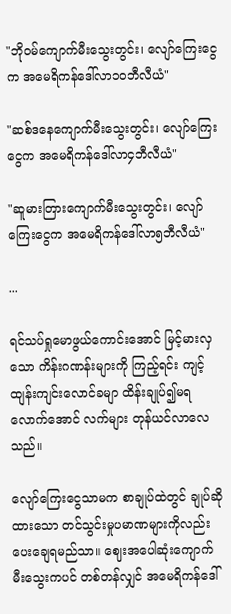"ဘိုဝမ်ကျောက်မီးသွေးတွင်း၊ လျော်ကြေးငွေက အမေရိကန်ဒေါ်လာ၁၀ဘီလီယံ"

"ဆစ်ဒနေကျောက်မီးသွေးတွင်း၊ လျော်ကြေးငွေက အမေရိကန်ဒေါ်လာ၄ဘီလီယံ"

"ဆူမားတြားကျောက်မီးသွေးတွင်း၊ လျော်ကြေးငွေက အမေရိကန်ဒေါ်လာ၅ဘီလီယံ"

...

ရင်သပ်ရှုမောဖွယ်ကောင်းအောင် မြင့်မားလှသော ကိန်းဂဏန်းများကို ကြည့်ရင်း ကျင့်ထျန်းကျင်းလောင်ခမျာ ထိန်းချုပ်၍မရလောက်အောင် လက်များ တုန်ယင်လာလေသည်။

လျော်ကြေးငွေသာမက စာချုပ်ထဲတွင် ချုပ်ဆိုထားသော တင်သွင်းမှုပမာဏများကိုလည်း ပေးချေရမည်သာ။ ဈေးအပေါဆုံးကျောက်မီးသွေးကပင် တစ်တန်လျှင် အမေရိကန်ဒေါ်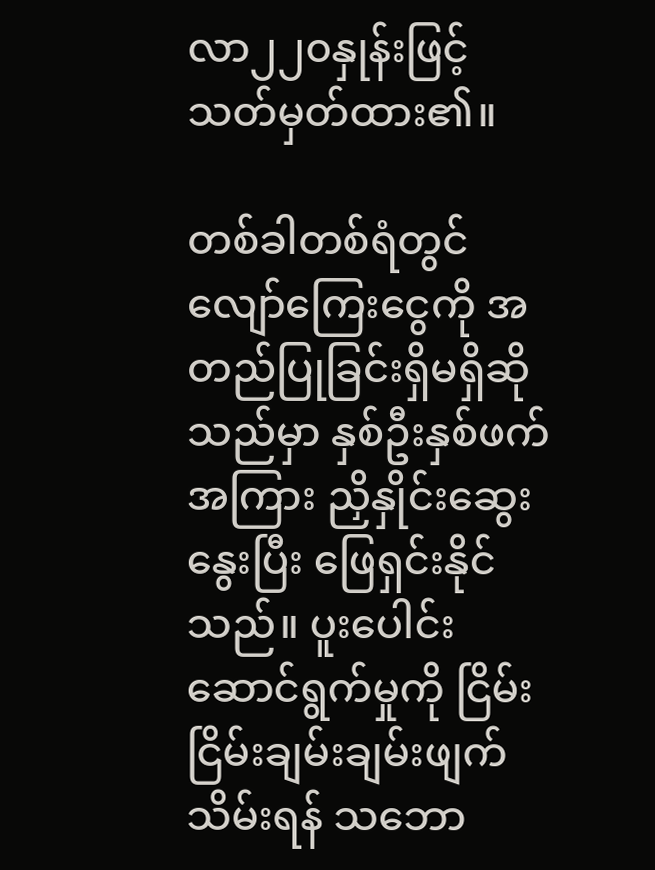လာ၂၂၀နှုန်းဖြင့် သတ်မှတ်ထား၏။

တစ်ခါတစ်ရံတွင် လျော်ကြေးငွေကို အတည်ပြုခြင်းရှိမရှိဆိုသည်မှာ နှစ်ဦးနှစ်ဖက်အကြား ညှိနှိုင်းဆွေးနွေးပြီး‌ ဖြေရှင်းနိုင်သည်။ ပူးပေါင်းဆောင်ရွက်မှုကို ငြိမ်းငြိမ်းချမ်းချမ်းဖျက်သိမ်းရန် သဘော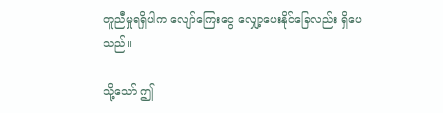တူညီမှုရရှိပါက လျော်ကြေးငွေ လျှော့ပေးနိုင်ခြေလည်း ရှိပေသည်။

သို့သော် ဤ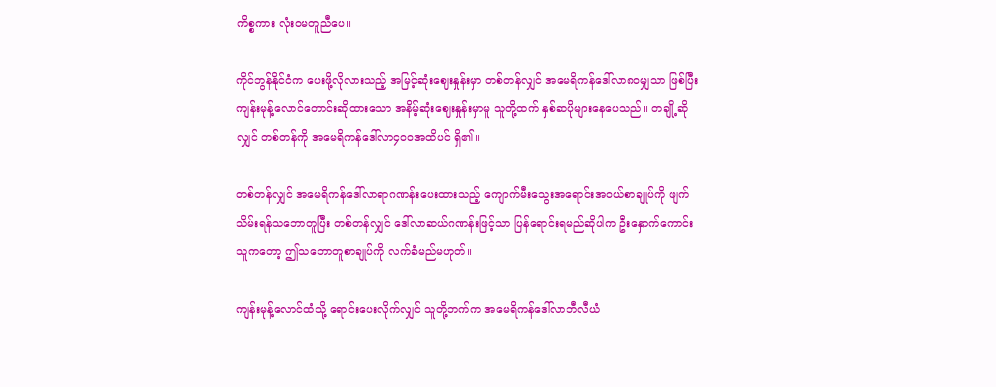ကိစ္စကား လုံးဝမတူညီပေ။

ကိုင်ဘွန်နိုင်ငံက ပေးဖို့လိုလားသည့် အမြင့်ဆုံးဈေးနှုန်းမှာ တစ်တန်လျှင် အမေရိကန်ဒေါ်လာ၈၀မျှသာ ဖြစ်ပြီး ကျန်းမုန့်လောင်တောင်းဆိုထားသော အနိမ့်ဆုံးဈေးနှုန်းမှာမူ သူတို့ထက် နှစ်ဆပိုများနေပေသည်။ တချို့ဆိုလျှင် တစ်တန်ကို အမေရိကန်ဒေါ်လာ၄၀၀အထိပင် ရှိ၏။

တစ်တန်လျှင် အမေရိကန်ဒေါ်လာရာဂဏန်းပေးထားသည့် ကျောက်မီးသွေးအရောင်းအဝယ်စာချုပ်ကို ဖျက်သိမ်းရန်သဘောတူပြီး တစ်တန်လျှင် ဒေါ်လာဆယ်ဂဏန်းဖြင့်သာ ပြန်ရောင်းရမည်ဆိုပါက ဦးနှောက်ကောင်းသူကတော့ ဤသဘောတူစာချုပ်ကို လက်ခံမည်မဟုတ်။

ကျန်းမုန့်လောင်ထံသို့ ရောင်းပေးလိုက်လျှင် သူတို့ဘက်က အမေရိကန်ဒေါ်လာဘီလီယံ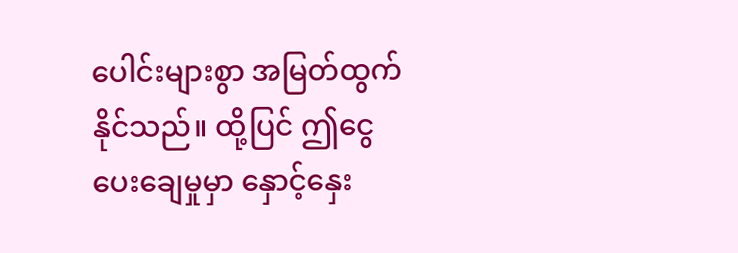ပေါင်းများစွာ အမြတ်ထွက်နိုင်သည်။ ထို့ပြင် ဤငွေပေးချေမှုမှာ နှောင့်နှေး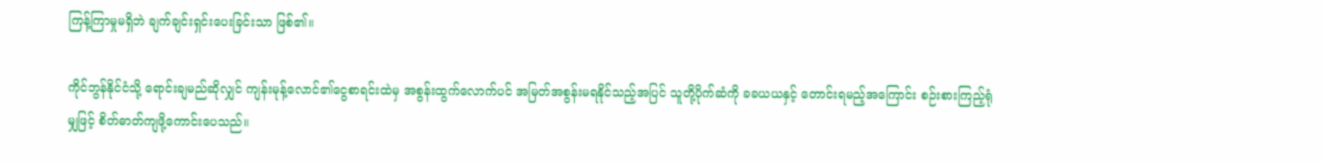ကြန့်ကြာမှုမရှိဘဲ ချက်ချင်းရှင်းပေးခြင်းသာ ဖြစ်၏။

ကိုင်ဘွန်နိုင်ငံသို့ ရောင်းချမည်ဆိုလျှင် ကျန်းမုန့်လောင်၏ငွေစာရင်းထဲမှ အစွန်းထွက်လောက်ပင် အမြတ်အစွန်းမရနိုင်သည့်အပြင် သူတို့ပိုက်ဆံကို ခခယယနှင့် တောင်းရမည့်အကြောင်း စဉ်းစားကြည့်ရုံမျှဖြင့် စိတ်ဓာတ်ကျဖို့ကောင်းပေသည်။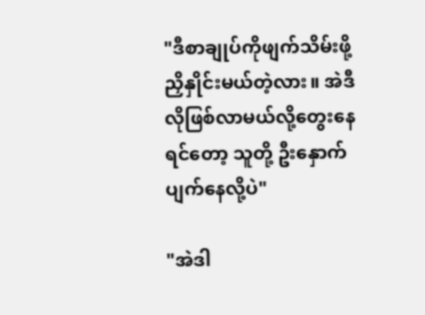"ဒီစာချုပ်ကိုဖျက်သိမ်းဖို့ ညှိနှိုင်းမယ်တဲ့လား။ အဲဒီလိုဖြစ်လာမယ်လို့တွေးနေရင်တော့ သူတို့ ဦးနှောက်ပျက်နေလို့ပဲ"

"အဲဒါ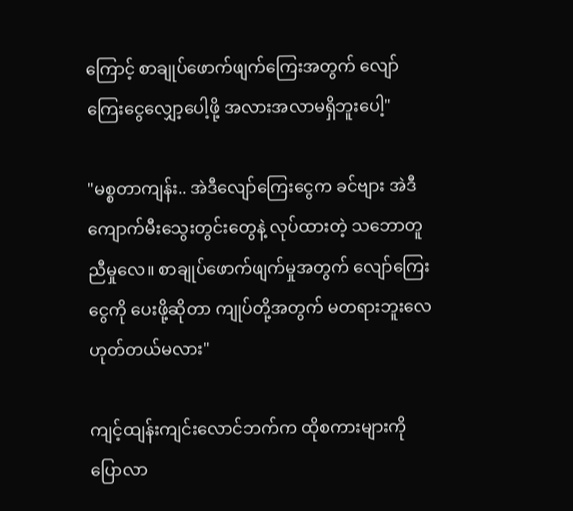ကြောင့် စာချုပ်ဖောက်ဖျက်ကြေးအတွက် လျော်ကြေးငွေလျှော့ပေါ့ဖို့ အလားအလာမရှိဘူးပေါ့"

"မစ္စတာကျန်း.. အဲဒီလျော်ကြေးငွေက ခင်ဗျား အဲဒီကျောက်မီးသွေးတွင်းတွေနဲ့ လုပ်ထားတဲ့ သဘောတူညီမှုလေ။ စာချုပ်ဖောက်ဖျက်မှုအတွက် လျော်ကြေးငွေကို ပေးဖို့ဆိုတာ ကျုပ်တို့အတွက် မတရားဘူးလေ ဟုတ်တယ်မလား"

ကျင့်ထျန်းကျင်းလောင်ဘက်က ထိုစကားများကို ပြောလာ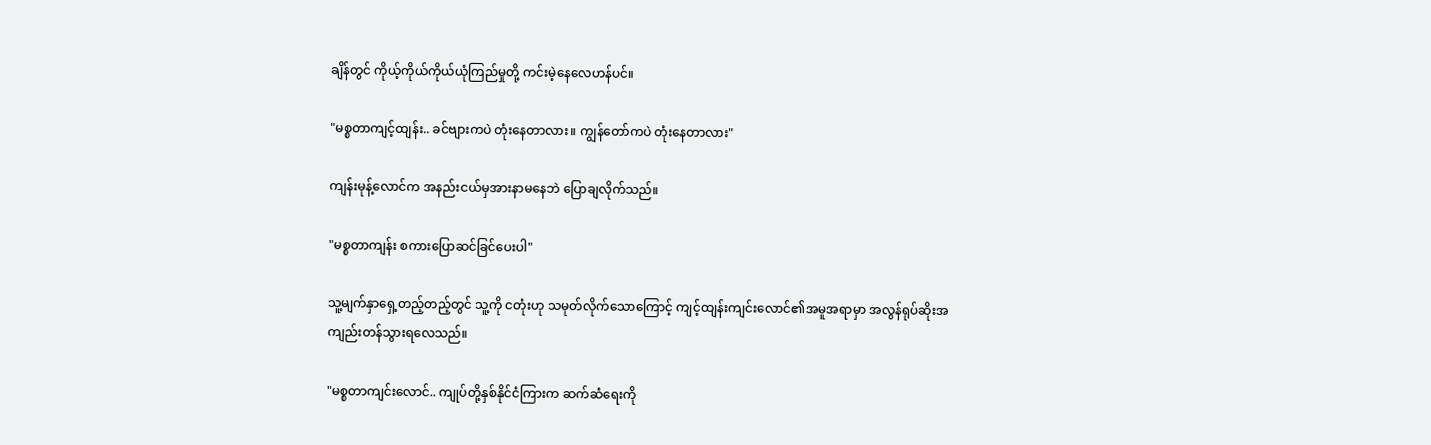ချိန်တွင် ကိုယ့်ကိုယ်ကိုယ်ယုံကြည်မှုတို့ ကင်းမဲ့နေလေဟန်ပင်။

"မစ္စတာကျင့်ထျန်း.. ခင်ဗျားကပဲ တုံးနေတာလား။ ကျွန်တော်ကပဲ တုံးနေတာလား"

ကျန်းမုန့်လောင်က အနည်းငယ်မှအားနာမနေဘဲ ပြောချလိုက်သည်။

"မစ္စတာကျန်း စကားပြောဆင်ခြင်ပေးပါ"

သူ့မျက်နှာရှေ့တည့်တည့်တွင် သူ့ကို ငတုံးဟု သမုတ်လိုက်သောကြောင့် ကျင့်ထျန်းကျင်းလောင်၏အမူအရာမှာ အလွန်ရုပ်ဆိုးအကျည်းတန်သွားရလေသည်။

"မစ္စတာကျင်းလောင်.. ကျုပ်တို့နှစ်နိုင်ငံကြားက ဆက်ဆံရေးကို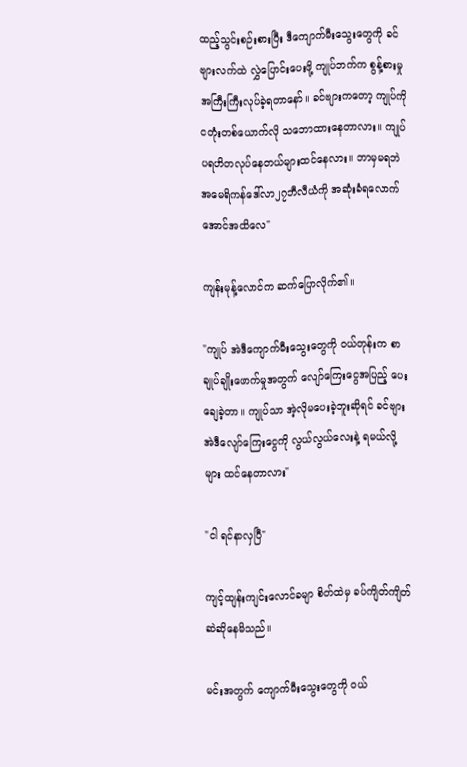ထည့်သွင်းစဉ်းစားပြီး ဒီကျောက်မီးသွေးတွေကို ခင်ဗျားလက်ထဲ လွှဲပြောင်းပေးဖို့ ကျုပ်ဘက်က စွန့်စားမှုအကြီးကြီးလုပ်ခဲ့ရတာနော်။ ခင်ဗျားကတော့ ကျုပ်ကို ငတုံးတစ်ယောက်လို သဘောထားနေတာလား။ ကျုပ် ပရဟိတလုပ်နေတယ်များထင်နေလား။ ဘာမှမရဘဲ အမေရိကန်ဒေါ်လာ၂၇ဘီလီယံကို အဆုံးခံရလောက်အောင်အထိလေ"

ကျန်းမုန့်လောင်က ဆက်ပြောလိုက်၏။

"ကျုပ် အဲဒီကျောက်မီးသွေးတွေကို ဝယ်တုန်းက စာချုပ်ချိုးဖောက်မှုအတွက် လျော်ကြေးငွေအပြည့် ပေးချေခဲ့တာ။ ကျုပ်သာ အဲ့လိုမပေးခဲ့ဘူးဆိုရင် ခင်ဗျား အဲဒီလျော်ကြေးငွေကို လွယ်လွယ်လေးနဲ့ ရမယ်လို့များ ထင်နေတာလား"

"ငါ ရင်နာလှပြီ"

ကျင့်ထျန်းကျင်းလောင်ခမျာ စိတ်ထဲမှ ခပ်ကျိတ်ကျိတ်ဆဲဆိုနေမိသည်။

မင်းအတွက် ကျောက်မီးသွေးတွေကို ဝယ်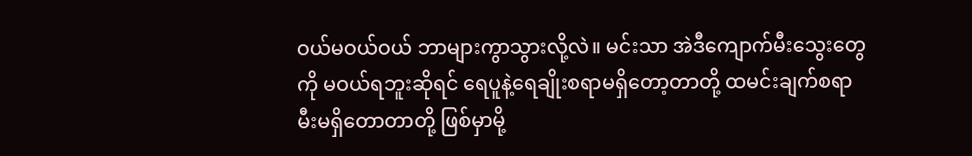ဝယ်မဝယ်ဝယ် ဘာများကွာသွားလို့လဲ။ မင်းသာ အဲဒီကျောက်မီးသွေးတွေကို မဝယ်ရဘူးဆိုရင် ရေပူနဲ့ရေချိုးစရာမရှိတော့တာတို့ ထမင်းချက်စရာ မီးမရှိတောတာတို့ ဖြစ်မှာမို့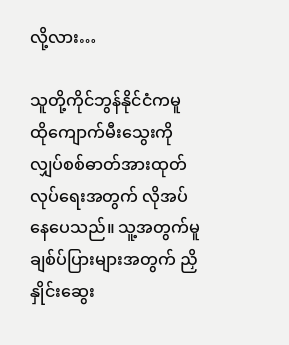လို့လား…

သူတို့ကိုင်ဘွန်နိုင်ငံကမူ ထိုကျောက်မီးသွေးကို လျှပ်စစ်ဓာတ်အားထုတ်လုပ်ရေးအတွက် လိုအပ်နေပေသည်။ သူ့အတွက်မူ ချစ်ပ်ပြားများအတွက် ညှိနှိုင်းဆွေး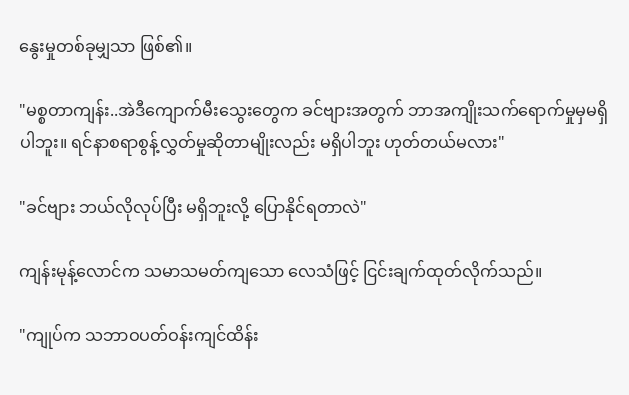နွေးမှုတစ်ခုမျှသာ ဖြစ်၏။

"မစ္စတာကျန်း..အဲဒီကျောက်မီးသွေးတွေက ခင်ဗျားအတွက် ဘာအကျိုးသက်ရောက်မှုမှမရှိပါဘူး။ ရင်နာစရာစွန့်လွှတ်မှုဆိုတာမျိုးလည်း မရှိပါဘူး ဟုတ်တယ်မလား"

"ခင်ဗျား ဘယ်လိုလုပ်ပြီး မရှိဘူးလို့ ပြောနိုင်ရတာလဲ"

ကျန်းမုန့်လောင်က သမာသမတ်ကျသော လေသံဖြင့် ငြင်းချက်ထုတ်လိုက်သည်။

"ကျုပ်က သဘာဝပတ်ဝန်းကျင်ထိန်း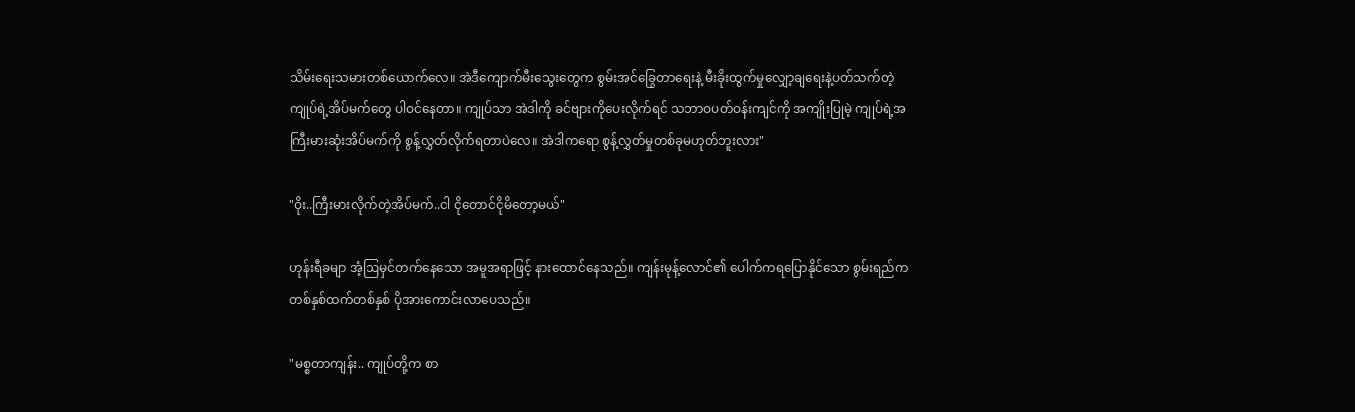သိမ်းရေးသမားတစ်ယောက်လေ။ အဲဒီကျောက်မီးသွေးတွေက စွမ်းအင်ခြွေတာရေးနဲ့ မီးခိုးထွက်မှုလျှော့ချရေးနဲ့ပတ်သက်တဲ့ ကျုပ်ရဲ့အိပ်မက်တွေ ပါဝင်နေတာ။ ကျုပ်သာ အဲဒါကို ခင်ဗျားကိုပေးလိုက်ရင် သဘာဝပတ်ဝန်းကျင်ကို အကျိုးပြုမဲ့ ကျုပ်ရဲ့အကြီးမားဆုံးအိပ်မက်ကို စွန့်လွှတ်လိုက်ရတာပဲလေ။ အဲဒါကရော စွန့်လွှတ်မှုတစ်ခုမဟုတ်ဘူးလား"

"ဝိုး..ကြီးမားလိုက်တဲ့အိပ်မက်..ငါ ငိုတောင်ငိုမိတော့မယ်"

ဟုန်းရီခမျာ အံ့ဩမှင်တက်နေသော အမူအရာဖြင့် နားထောင်နေသည်။ ကျန်းမုန့်လောင်၏ ပေါက်ကရပြောနိုင်သော စွမ်းရည်က တစ်နှစ်ထက်တစ်နှစ် ပိုအားကောင်းလာပေသည်။

"မစ္စတာကျန်း.. ကျုပ်တို့က စာ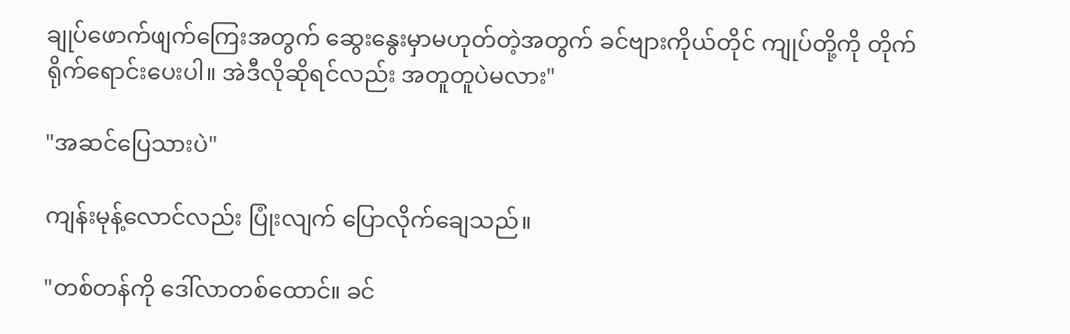ချုပ်ဖောက်ဖျက်ကြေးအတွက် ဆွေးနွေးမှာမဟုတ်တဲ့အတွက် ခင်ဗျားကိုယ်တိုင် ကျုပ်တို့ကို တိုက်ရိုက်ရောင်းပေးပါ။ အဲဒီလိုဆိုရင်လည်း အတူတူပဲမလား"

"အဆင်ပြေသားပဲ"

ကျန်းမုန့်လောင်လည်း ပြုံးလျက် ပြောလိုက်ချေသည်။

"တစ်တန်ကို ဒေါ်လာတစ်ထောင်။ ခင်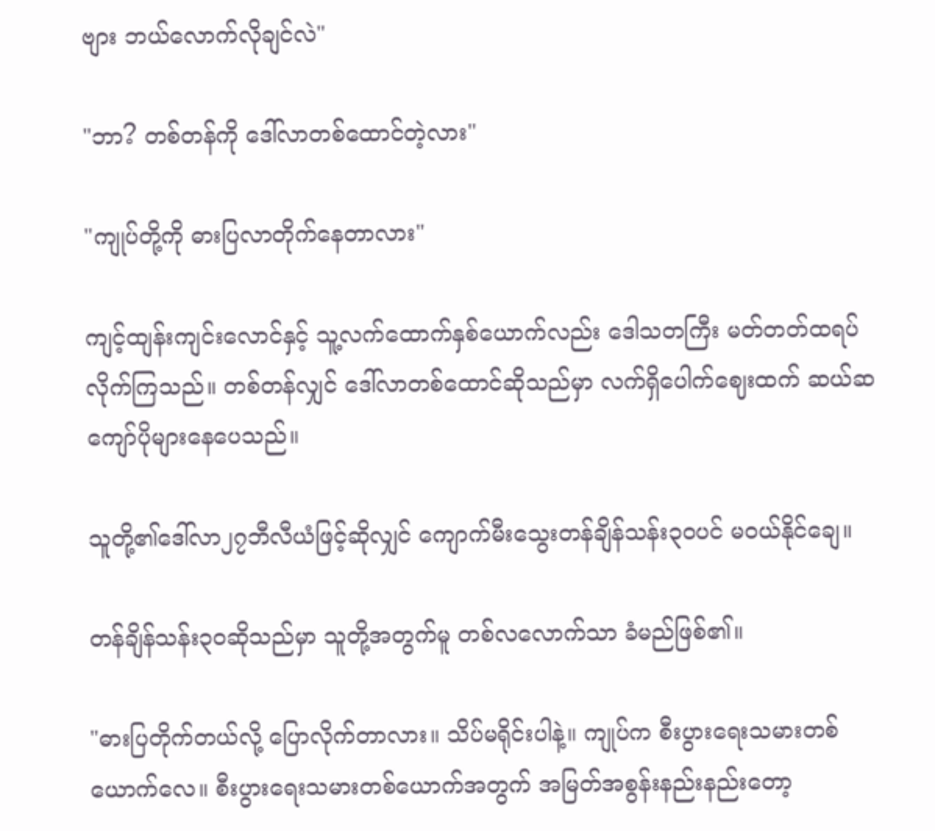ဗျား ဘယ်လောက်လိုချင်လဲ"

"ဘာ? တစ်တန်ကို ဒေါ်လာတစ်ထောင်တဲ့လား"

"ကျုပ်တို့ကို ဓားပြလာတိုက်နေတာလား"

ကျင့်ထျန်းကျင်းလောင်နှင့် သူ့လက်ထောက်နှစ်ယောက်လည်း ဒေါသတကြီး မတ်တတ်ထရပ်လိုက်ကြသည်။ တစ်တန်လျှင် ဒေါ်လာတစ်ထောင်ဆိုသည်မှာ လက်ရှိပေါက်ဈေးထက် ဆယ်ဆကျော်ပိုများနေပေသည်။

သူတို့၏ဒေါ်လာ၂၇ဘီလီယံဖြင့်ဆိုလျှင် ကျောက်မီးသွေးတန်ချိန်သန်း၃၀ပင် မဝယ်နိုင်ချေ။

တန်ချိန်သန်း၃၀ဆိုသည်မှာ သူတို့အတွက်မူ တစ်လလောက်သာ ခံမည်ဖြစ်၏။

"ဓားပြတိုက်တယ်လို့ ပြောလိုက်တာလား။ သိပ်မရိုင်းပါနဲ့။ ကျုပ်က စီးပွားရေးသမားတစ်ယောက်လေ။ စီးပွားရေးသမားတစ်ယောက်အတွက် အမြတ်အစွန်းနည်းနည်းတော့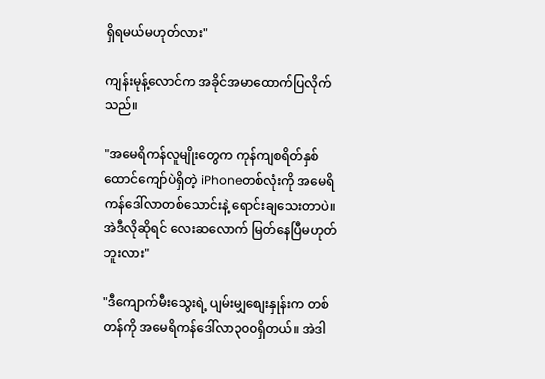ရှိရမယ်မဟုတ်လား"

ကျန်းမုန့်လောင်က အခိုင်အမာထောက်ပြလိုက်သည်။

"အမေရိကန်လူမျိုးတွေက ကုန်ကျစရိတ်နှစ်ထောင်ကျော်ပဲရှိတဲ့ iPhoneတစ်လုံးကို အမေရိကန်ဒေါ်လာတစ်သောင်းနဲ့ ရောင်းချသေးတာပဲ။ အဲဒီလိုဆိုရင် လေးဆလောက် မြတ်နေပြီမဟုတ်ဘူးလား"

"ဒီကျောက်မီးသွေးရဲ့ ပျမ်းမျှစျေးနှုန်းက တစ်တန်ကို အမေရိကန်ဒေါ်လာ၃၀၀ရှိတယ်။ အဲဒါ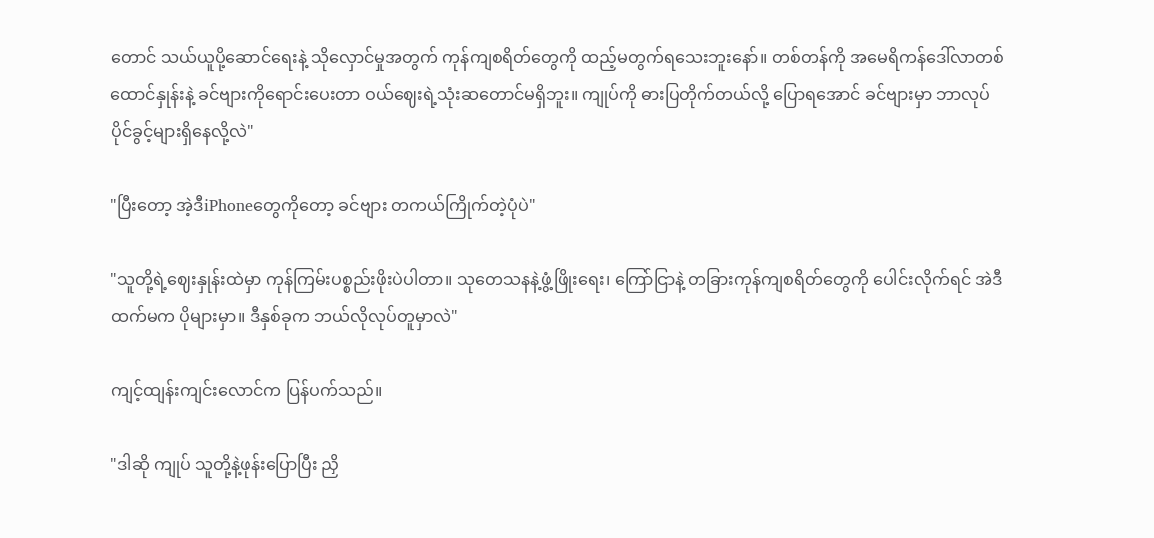တောင် သယ်ယူပို့ဆောင်ရေးနဲ့ သိုလှောင်မှုအတွက် ကုန်ကျစရိတ်တွေကို ထည့်မတွက်ရသေးဘူးနော်။ တစ်တန်ကို အမေရိကန်ဒေါ်လာတစ်ထောင်နှုန်းနဲ့ ခင်ဗျားကိုရောင်းပေးတာ ဝယ်ဈေးရဲ့သုံးဆတောင်မရှိဘူး။ ကျုပ်ကို ဓားပြတိုက်တယ်လို့ ပြောရအောင် ခင်ဗျားမှာ ဘာလုပ်ပိုင်ခွင့်များရှိနေလို့လဲ"

"ပြီးတော့ အဲ့ဒီiPhoneတွေကိုတော့ ခင်ဗျား တကယ်ကြိုက်တဲ့ပုံပဲ"

"သူတို့ရဲ့ဈေးနှုန်းထဲမှာ ကုန်ကြမ်းပစ္စည်းဖိုးပဲပါတာ။ သုတေသနနဲ့ဖွံ့ဖြိုးရေး၊ ကြော်ငြာနဲ့ တခြားကုန်ကျစရိတ်တွေကို ပေါင်းလိုက်ရင် အဲဒီထက်မက ပိုများမှာ။ ဒီနှစ်ခုက ဘယ်လိုလုပ်တူမှာလဲ"

ကျင့်ထျန်းကျင်းလောင်က ပြန်ပက်သည်။

"ဒါဆို ကျုပ် သူတို့နဲ့ဖုန်းပြောပြီး ညှိ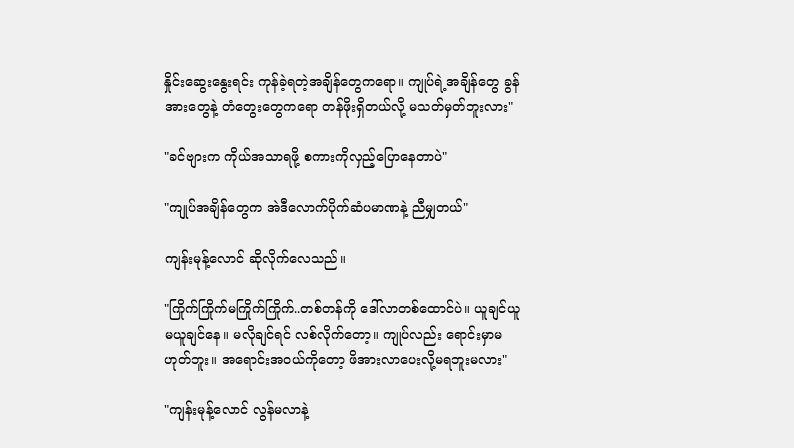နှိုင်းဆွေးနွေးရင်း ကုန်ခဲ့ရတဲ့အချိန်တွေကရော။ ကျုပ်ရဲ့အချိန်တွေ ခွန်အားတွေနဲ့ တံတွေးတွေကရော တန်ဖိုးရှိတယ်လို့ မသတ်မှတ်ဘူးလား"

"ခင်ဗျားက ကိုယ်အသာရဖို့ စကားကိုလှည့်ပြောနေတာပဲ"

"ကျုပ်အချိန်တွေက အဲဒီလောက်ပိုက်ဆံပမာဏနဲ့ ညီမျှတယ်"

ကျန်းမုန့်လောင် ဆိုလိုက်လေသည်။

"ကြိုက်ကြိုက်မကြိုက်ကြိုက်..တစ်တန်ကို ဒေါ်လာတစ်ထောင်ပဲ။ ယူချင်ယူ မယူချင်နေ။ မလိုချင်ရင် လစ်လိုက်တော့။ ကျုပ်လည်း ရောင်းမှာမဟုတ်ဘူး။ အရောင်းအဝယ်ကိုတော့ ဖိအားလာပေးလို့မရဘူးမလား"

"ကျန်းမုန့်လောင် လွန်မလာနဲ့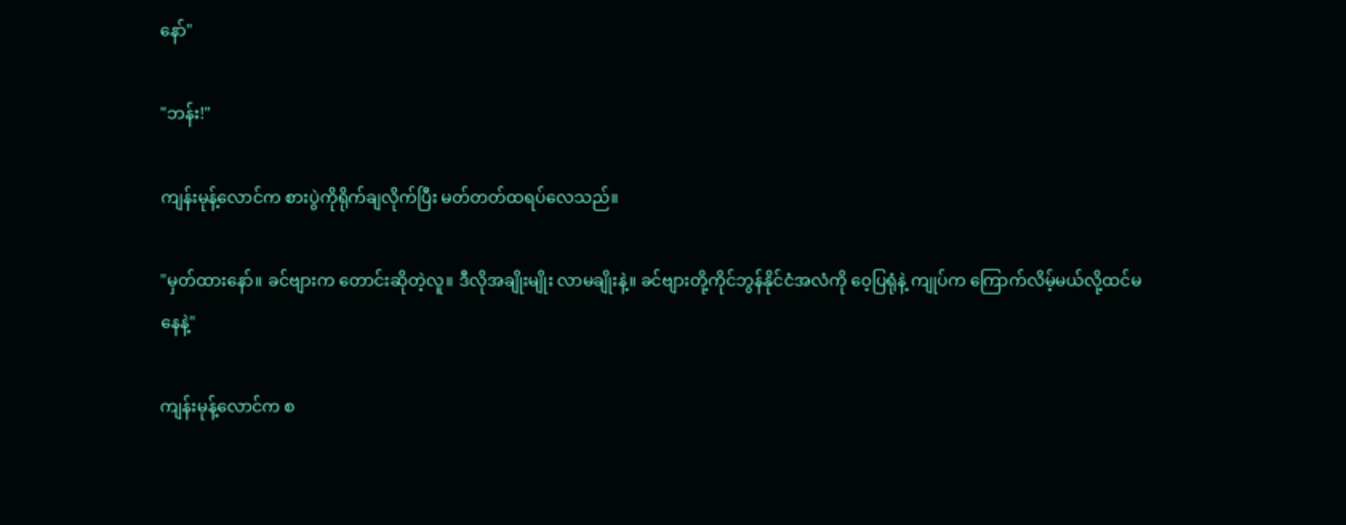နော်"

"ဘန်း!"

ကျန်းမုန့်လောင်က စားပွဲကိုရိုက်ချလိုက်ပြီး မတ်တတ်ထရပ်လေသည်။

"မှတ်ထားနော်။ ခင်ဗျားက တောင်းဆိုတဲ့လူ။ ဒီလိုအချိုးမျိုး လာမချိုးနဲ့။ ခင်ဗျားတို့ကိုင်ဘွန်နိုင်ငံအလံကို ဝေ့ပြရုံနဲ့ ကျုပ်က ကြောက်လိမ့်မယ်လို့ထင်မနေနဲ့"

ကျန်းမုန့်လောင်က စ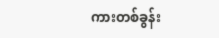ကားတစ်ခွန်း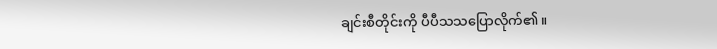ချင်းစီတိုင်းကို ပီပီသသပြောလိုက်၏။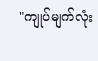"ကျုပ်မျက်လုံး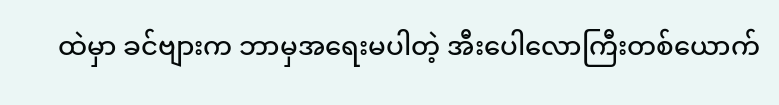ထဲမှာ ခင်ဗျားက ဘာမှအရေးမပါတဲ့ အီးပေါလောကြီးတစ်ယောက်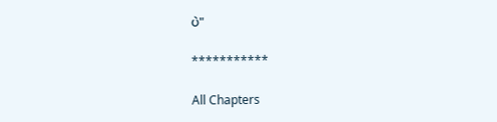ပဲ"

***********

All Chapters